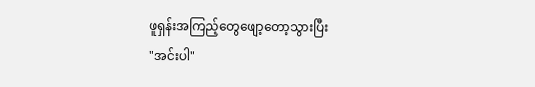ဖူရှန်းအကြည့်တွေဖျော့တော့သွားပြီး
"အင်းပါ"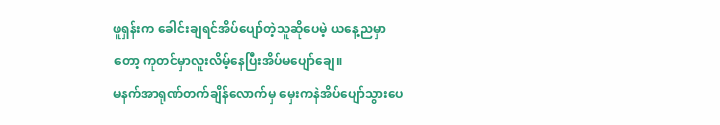ဖူရှန်းက ခေါင်းချရင်အိပ်ပျော်တဲ့သူဆိုပေမဲ့ ယနေ့ညမှာတော့ ကုတင်မှာလူးလိမ့်နေပြီးအိပ်မပျော်ချေ။
မနက်အာရုဏ်တက်ချိန်လောက်မှ မှေးကနဲအိပ်ပျော်သွားပေ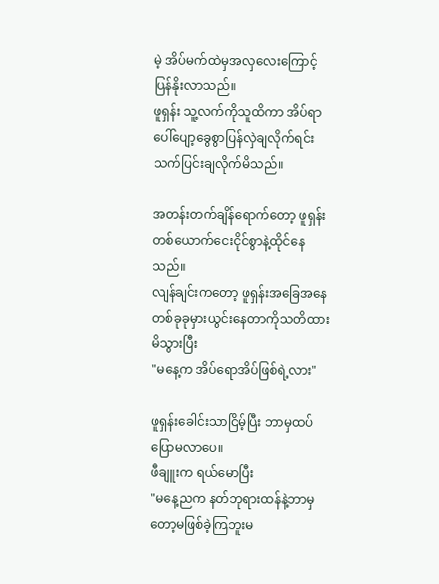မဲ့ အိပ်မက်ထဲမှအလှလေးကြောင့် ပြန်နိုးလာသည်။
ဖူရှန်း သူ့လက်ကိုသူထိကာ အိပ်ရာပေါ်ပျော့ခွေစွာပြန်လှဲချလိုက်ရင်း သက်ပြင်းချလိုက်မိသည်။

အတန်းတက်ချိန်ရောက်တော့ ဖူရှန်းတစ်ယောက်ငေးငိုင်စွာနဲ့ထိုင်နေသည်။
လျန်ချင်းကတော့ ဖူရှန်းအခြေအနေတစ်ခုခုမှားယွင်းနေတာကိုသတိထားမိသွားပြီး
"မနေ့က အိပ်ရောအိပ်ဖြစ်ရဲ့လား"

ဖူရှန်းခေါင်းသာငြိမ့်ပြီး ဘာမှထပ်ပြောမလာပေ။
ဖီချူးက ရယ်မောပြီး
"မနေ့ညက နတ်ဘုရားထန်နဲ့ဘာမှတော့မဖြစ်ခဲ့ကြဘူးမ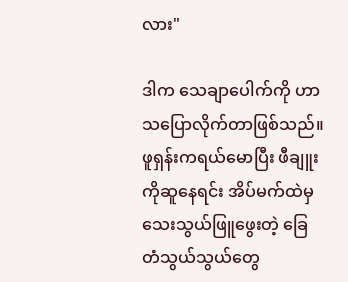လား"

ဒါက သေချာပေါက်ကို ဟာသပြောလိုက်တာဖြစ်သည်။
ဖူရှန်းကရယ်မောပြီး ဖီချူးကိုဆူနေရင်း အိပ်မက်ထဲမှသေးသွယ်ဖြူဖွေးတဲ့ ခြေတံသွယ်သွယ်တွေ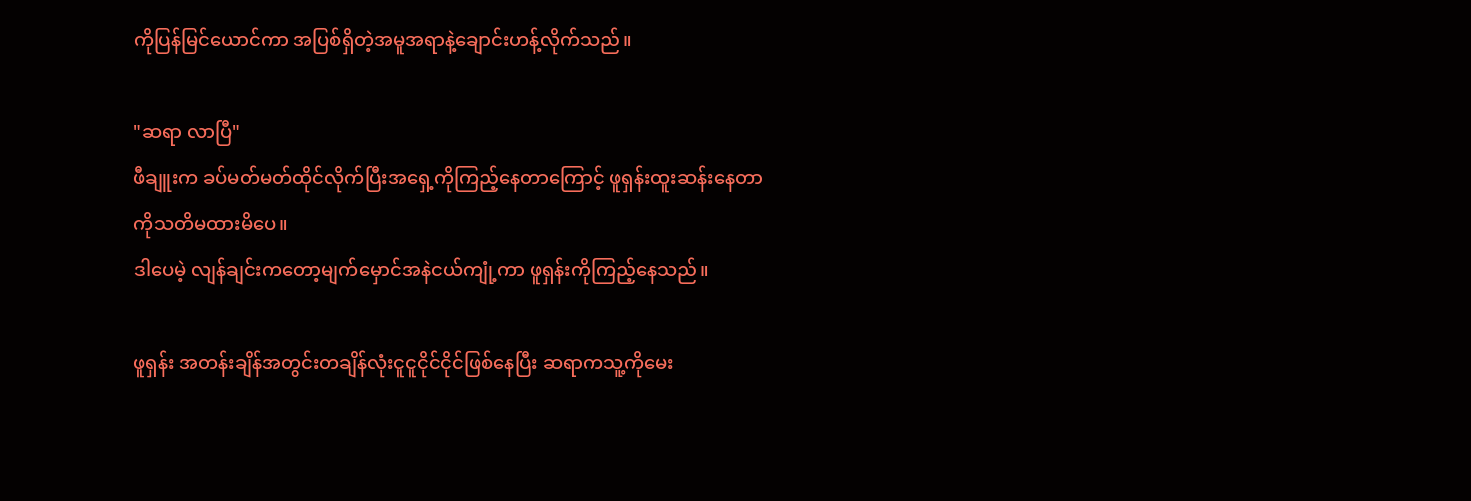ကိုပြန်မြင်ယောင်ကာ အပြစ်ရှိတဲ့အမူအရာနဲ့ချောင်းဟန့်လိုက်သည်။

"ဆရာ လာပြီ"
ဖီချူးက ခပ်မတ်မတ်ထိုင်လိုက်ပြီးအရှေ့ကိုကြည့်နေတာကြောင့် ဖူရှန်းထူးဆန်းနေတာကိုသတိမထားမိပေ။
ဒါပေမဲ့ လျန်ချင်းကတော့မျက်မှောင်အနဲငယ်ကျုံ့ကာ ဖူရှန်းကိုကြည့်နေသည်။

ဖူရှန်း အတန်းချိန်အတွင်းတချိန်လုံးငူငူငိုင်ငိုင်ဖြစ်နေပြီး ဆရာကသူ့ကိုမေး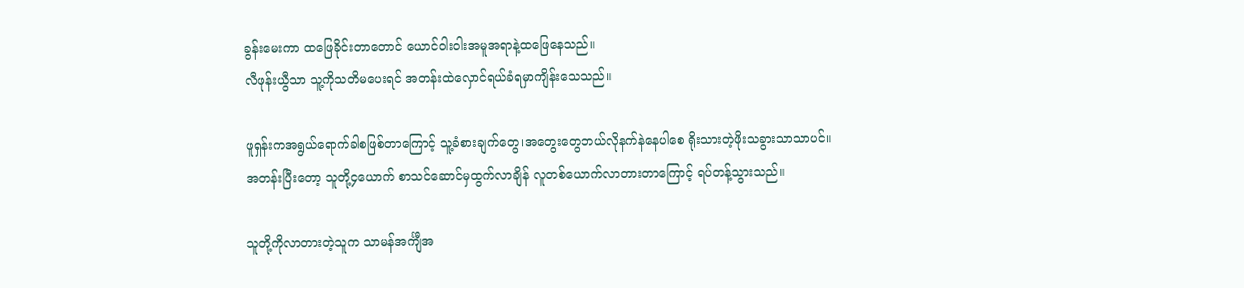ခွန်းမေးကာ ထဖြေခိုင်းတာတောင် ယောင်၀ါး၀ါးအမူအရာနဲ့ထဖြေနေသည်။
လီဖုန်းယွီသာ သူ့ကိုသတိမပေးရင် အတန်းထဲလှောင်ရယ်ခံရမှာကျိန်းသေသည်။

ဖူရှန်းကအရွယ်ရောက်ခါစဖြစ်တာကြောင့် သူ့ခံစားချက်တွေ၊အတွေးတွေဘယ်လိုနက်နဲနေပါစေ ရိုးသားတဲ့ဖိုးသခွားသာသာပင်။
အတန်းပြီးတော့ သူတို့၄ယောက် စာသင်ဆောင်မှထွက်လာချိန် လူတစ်ယောက်လာတားတာကြောင့် ရပ်တန့်သွားသည်။

သူတို့ကိုလာတားတဲ့သူက သာမန်အင်္ကျီအ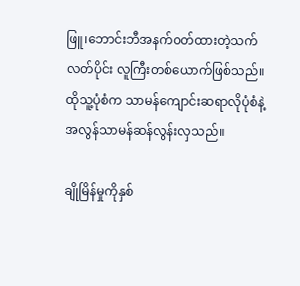ဖြူ၊ဘောင်းဘီအနက်၀တ်ထားတဲ့သက်လတ်ပိုင်း လူကြီးတစ်ယောက်ဖြစ်သည်။
ထိုသူ့ပုံစံက သာမန်ကျောင်းဆရာလိုပုံစံနဲ့ အလွန်သာမန်ဆန်လွန်းလှသည်။

ချိုမြိန်မှုကိုနှစ်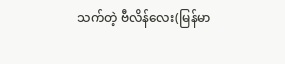သက်တဲ့ ဗီလိန်လေး(မြန်မာ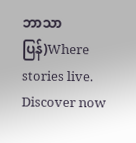ဘာသာပြန်)Where stories live. Discover now